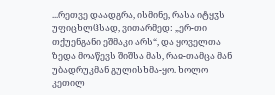...რეთვე დაადგრა, ისმინე, რასა იტყჳს უფიცხლჱსად, ვითარმედ: „ერ-თი თქუენგანი ეშმაკი არს“, და ყოველთა ზედა მოაწევს შიშსა მას, რაჲ-თამცა მან უბადრუკმან გულისხმა-ყო. ხოლო კეთილ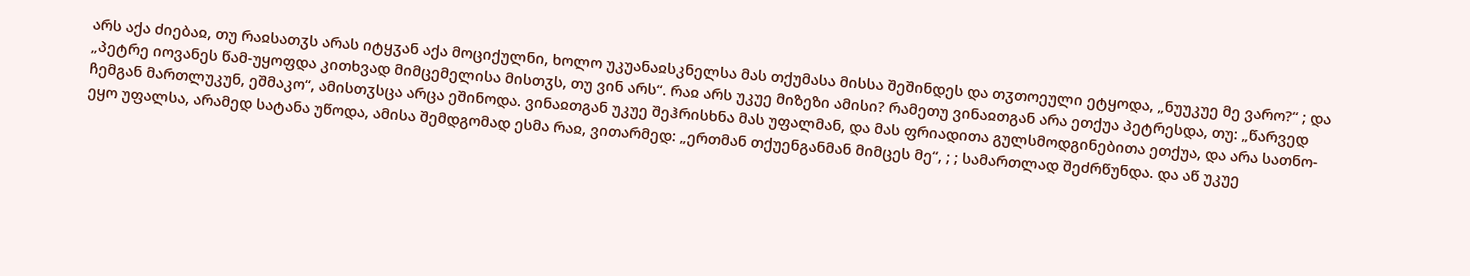არს აქა ძიებაჲ, თუ რაჲსათჳს არას იტყჳან აქა მოციქულნი, ხოლო უკუანაჲსკნელსა მას თქუმასა მისსა შეშინდეს და თჳთოეული ეტყოდა, „ნუუკუე მე ვარო?“ ; და „პეტრე იოვანეს წამ-უყოფდა კითხვად მიმცემელისა მისთჳს, თუ ვინ არს“. რაჲ არს უკუე მიზეზი ამისი? რამეთუ ვინაჲთგან არა ეთქუა პეტრესდა, თუ: „წარვედ ჩემგან მართლუკუნ, ეშმაკო“, ამისთჳსცა არცა ეშინოდა. ვინაჲთგან უკუე შეჰრისხნა მას უფალმან, და მას ფრიადითა გულსმოდგინებითა ეთქუა, და არა სათნო-ეყო უფალსა, არამედ სატანა უწოდა, ამისა შემდგომად ესმა რაჲ, ვითარმედ: „ერთმან თქუენგანმან მიმცეს მე“, ; ; სამართლად შეძრწუნდა. და აწ უკუე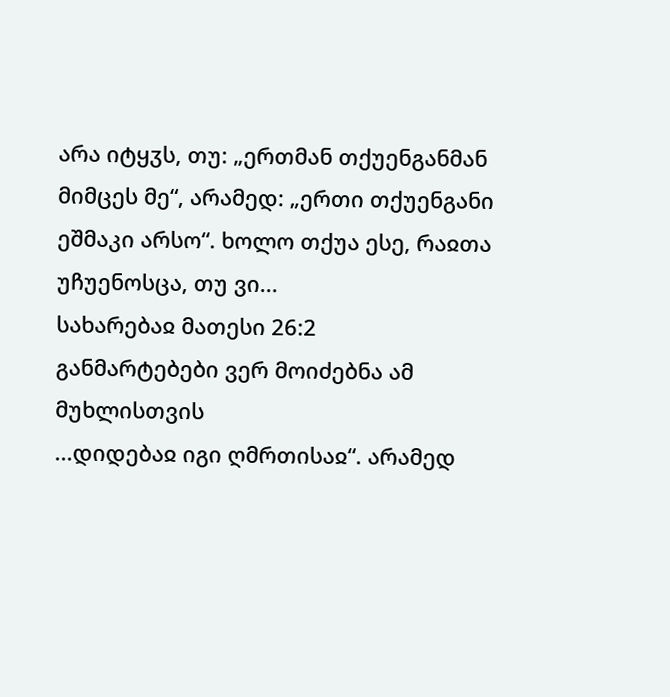არა იტყჳს, თუ: „ერთმან თქუენგანმან მიმცეს მე“, არამედ: „ერთი თქუენგანი ეშმაკი არსო“. ხოლო თქუა ესე, რაჲთა უჩუენოსცა, თუ ვი...
სახარებაჲ მათესი 26:2
განმარტებები ვერ მოიძებნა ამ მუხლისთვის
...დიდებაჲ იგი ღმრთისაჲ“. არამედ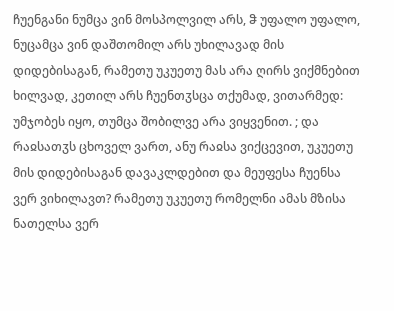ჩუენგანი ნუმცა ვინ მოსპოლვილ არს, ჵ უფალო უფალო, ნუცამცა ვინ დაშთომილ არს უხილავად მის დიდებისაგან, რამეთუ უკუეთუ მას არა ღირს ვიქმნებით ხილვად, კეთილ არს ჩუენთჳსცა თქუმად, ვითარმედ: უმჯობეს იყო, თუმცა შობილვე არა ვიყვენით. ; და რაჲსათჳს ცხოველ ვართ, ანუ რაჲსა ვიქცევით, უკუეთუ მის დიდებისაგან დავაკლდებით და მეუფესა ჩუენსა ვერ ვიხილავთ? რამეთუ უკუეთუ რომელნი ამას მზისა ნათელსა ვერ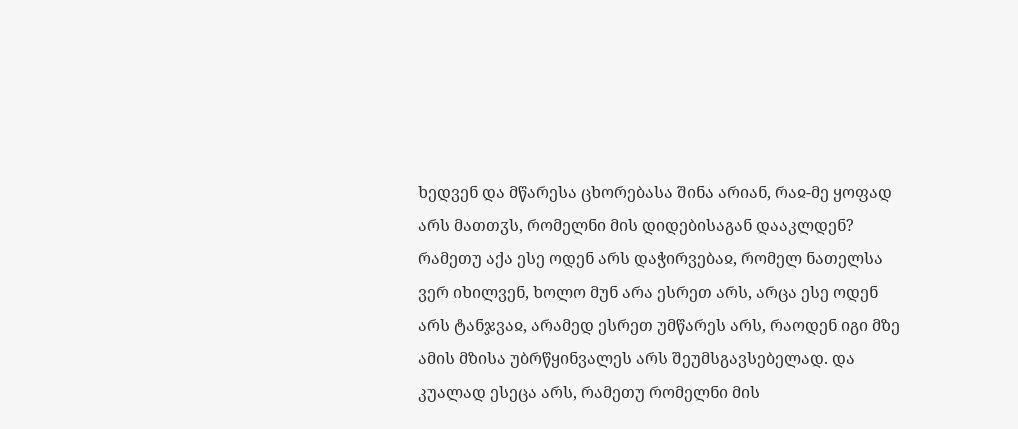ხედვენ და მწარესა ცხორებასა შინა არიან, რაჲ-მე ყოფად არს მათთჳს, რომელნი მის დიდებისაგან დააკლდენ? რამეთუ აქა ესე ოდენ არს დაჭირვებაჲ, რომელ ნათელსა ვერ იხილვენ, ხოლო მუნ არა ესრეთ არს, არცა ესე ოდენ არს ტანჯვაჲ, არამედ ესრეთ უმწარეს არს, რაოდენ იგი მზე ამის მზისა უბრწყინვალეს არს შეუმსგავსებელად. და კუალად ესეცა არს, რამეთუ რომელნი მის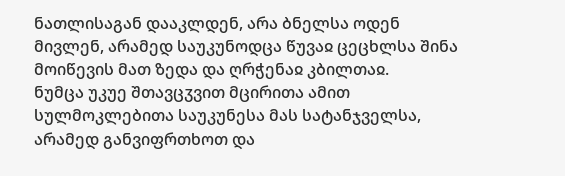ნათლისაგან დააკლდენ, არა ბნელსა ოდენ მივლენ, არამედ საუკუნოდცა წუვაჲ ცეცხლსა შინა მოიწევის მათ ზედა და ღრჭენაჲ კბილთაჲ.
ნუმცა უკუე შთავცჳვით მცირითა ამით სულმოკლებითა საუკუნესა მას სატანჯველსა, არამედ განვიფრთხოთ და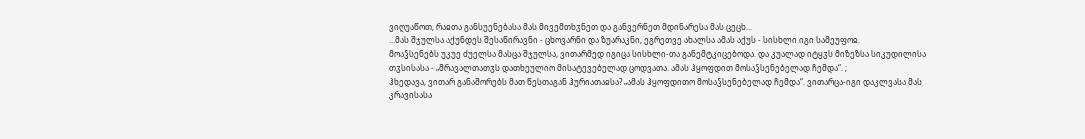ვიღუაწოთ, რაჲთა განსუენებასა მას მივემთხჳნეთ და განვერნეთ მდინარესა მას ცეცხ...
...მას შჯულსა აქუნდეს შესაწირავნი - ცხოვარნი და ზუარაკნი, ეგრეთვე ახალსა ამას აქუს - სისხლი იგი სამეუფოჲ.
მოაჴსენებს უკუე ძუელსა მასცა შჯულსა, ვითარმედ იგიცა სისხლი-თა განემტკიცებოდა. და კუალად იტყჳს მიზეზსა სიკუდილისა თჳსისასა - „მრავალთათჳს დათხეულიო მისატევებელად ცოდვათა. ამას ჰყოფდით მოსაჴსენებელად ჩემდა“. ;
ჰხედავა, ვითარ განაშორებს მათ წესთაგან ჰურიათაჲსა? „ამას ჰყოფდითო მოსაჴსენებელად ჩემდა“. ვითარცა-იგი დაკლვასა მას კრავისასა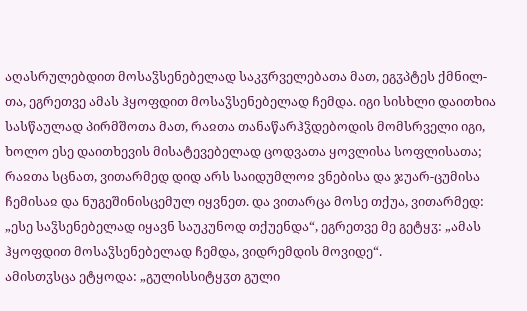აღასრულებდით მოსაჴსენებელად საკჳრველებათა მათ, ეგჳპტეს ქმნილ-თა, ეგრეთვე ამას ჰყოფდით მოსაჴსენებელად ჩემდა. იგი სისხლი დაითხია სასწაულად პირმშოთა მათ, რაჲთა თანაწარჰჴდებოდის მომსრველი იგი, ხოლო ესე დაითხევის მისატევებელად ცოდვათა ყოვლისა სოფლისათა; რაჲთა სცნათ, ვითარმედ დიდ არს საიდუმლოჲ ვნებისა და ჯუარ-ცუმისა ჩემისაჲ და ნუგეშინისცემულ იყვნეთ. და ვითარცა მოსე თქუა, ვითარმედ: „ესე საჴსენებელად იყავნ საუკუნოდ თქუენდა“, ეგრეთვე მე გეტყჳ: „ამას ჰყოფდით მოსაჴსენებელად ჩემდა, ვიდრემდის მოვიდე“.
ამისთჳსცა ეტყოდა: „გულისსიტყჳთ გული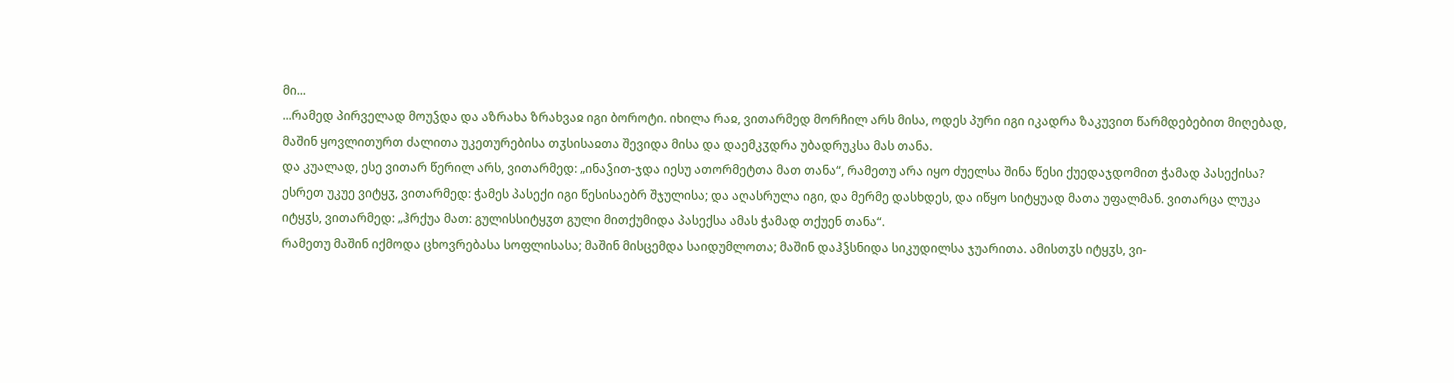მი...
...რამედ პირველად მოუჴდა და აზრახა ზრახვაჲ იგი ბოროტი. იხილა რაჲ, ვითარმედ მორჩილ არს მისა, ოდეს პური იგი იკადრა ზაკუვით წარმდებებით მიღებად, მაშინ ყოვლითურთ ძალითა უკეთურებისა თჳსისაჲთა შევიდა მისა და დაემკჳდრა უბადრუკსა მას თანა.
და კუალად, ესე ვითარ წერილ არს, ვითარმედ: „ინაჴით-ჯდა იესუ ათორმეტთა მათ თანა“, რამეთუ არა იყო ძუელსა შინა წესი ქუედაჯდომით ჭამად პასექისა? ესრეთ უკუე ვიტყჳ, ვითარმედ: ჭამეს პასექი იგი წესისაებრ შჯულისა; და აღასრულა იგი, და მერმე დასხდეს, და იწყო სიტყუად მათა უფალმან. ვითარცა ლუკა იტყჳს, ვითარმედ: „ჰრქუა მათ: გულისსიტყჳთ გული მითქუმიდა პასექსა ამას ჭამად თქუენ თანა“.
რამეთუ მაშინ იქმოდა ცხოვრებასა სოფლისასა; მაშინ მისცემდა საიდუმლოთა; მაშინ დაჰჴსნიდა სიკუდილსა ჯუარითა. ამისთჳს იტყჳს, ვი-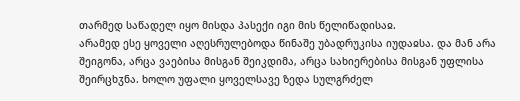თარმედ საწადელ იყო მისდა პასექი იგი მის წელიწადისაჲ.
არამედ ესე ყოველი აღესრულებოდა წინაშე უბადრუკისა იუდაჲსა. და მან არა შეიგონა, არცა ვაებისა მისგან შეიკდიმა, არცა სახიერებისა მისგან უფლისა შეირცხჳნა. ხოლო უფალი ყოველსავე ზედა სულგრძელ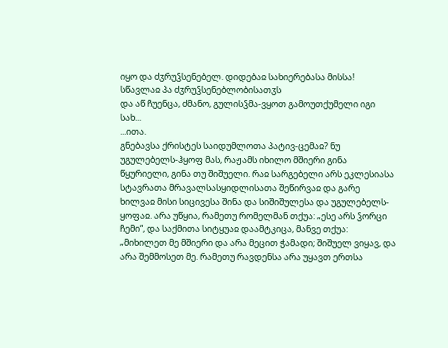იყო და ძჳრუჴსენებელ. დიდებაჲ სახიერებასა მისსა!
სწავლაჲ პა ძჳრუჴსენებლობისათჳს
და აწ ჩუენცა, ძმანო, გულისჴმა-ვყოთ გამოუთქუმელი იგი სახ...
...ითა.
გნებავსა ქრისტეს საიდუმლოთა პატივ-ცემაჲ? ნუ უგულებელს-ჰყოფ მას, რაჟამს იხილო მშიერი გინა წყურიელი, გინა თუ შიშუელი. რაჲ სარგებელი არს ეკლესიასა სტავრათა მრავალსასყიდლისათა შეწირვაჲ და გარე ხილვაჲ მისი სიცივესა შინა და სიშიშულესა და უგულებელს-ყოფაჲ. არა უწყია, რამეთუ რომელმან თქუა: „ესე არს ჴორცი ჩემი“, და საქმითა სიტყუაჲ დაამტკიცა, მანვე თქუა: „მიხილეთ მე მშიერი და არა მეცით ჭამადი; შიშუელ ვიყავ, და არა შემმოსეთ მე. რამეთუ რავდენსა არა უყავთ ერთსა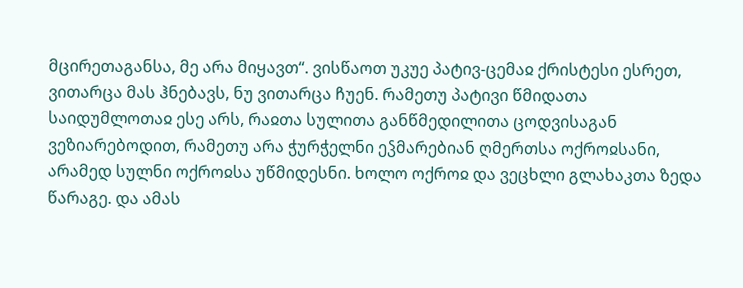მცირეთაგანსა, მე არა მიყავთ“. ვისწაოთ უკუე პატივ-ცემაჲ ქრისტესი ესრეთ, ვითარცა მას ჰნებავს, ნუ ვითარცა ჩუენ. რამეთუ პატივი წმიდათა საიდუმლოთაჲ ესე არს, რაჲთა სულითა განწმედილითა ცოდვისაგან ვეზიარებოდით, რამეთუ არა ჭურჭელნი ეჴმარებიან ღმერთსა ოქროჲსანი, არამედ სულნი ოქროჲსა უწმიდესნი. ხოლო ოქროჲ და ვეცხლი გლახაკთა ზედა წარაგე. და ამას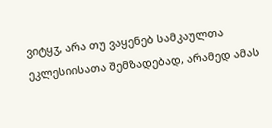ვიტყჳ, არა თუ ვაყენებ სამკაულთა ეკლესიისათა შემზადებად, არამედ ამას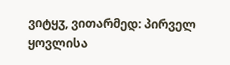ვიტყჳ, ვითარმედ: პირველ ყოვლისა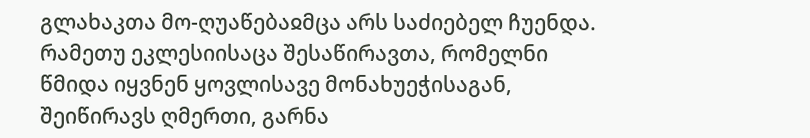გლახაკთა მო-ღუაწებაჲმცა არს საძიებელ ჩუენდა. რამეთუ ეკლესიისაცა შესაწირავთა, რომელნი წმიდა იყვნენ ყოვლისავე მონახუეჭისაგან, შეიწირავს ღმერთი, გარნა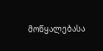მოწყალებასა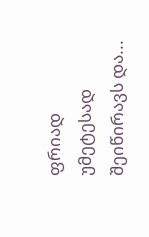ფრიად უმეტესად შეიწირავს და...